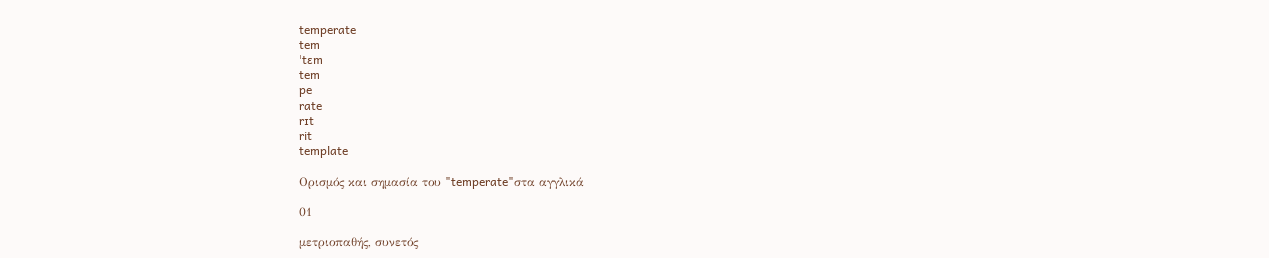temperate
tem
ˈtɛm
tem
pe
rate
rɪt
rit
template

Ορισμός και σημασία του "temperate"στα αγγλικά

01

μετριοπαθής, συνετός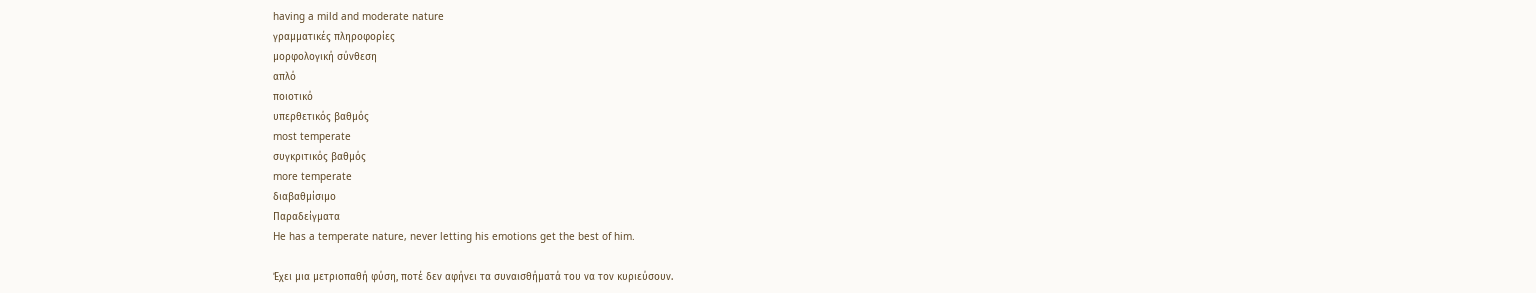having a mild and moderate nature
γραμματικές πληροφορίες
μορφολογική σύνθεση
απλό
ποιοτικό
υπερθετικός βαθμός
most temperate
συγκριτικός βαθμός
more temperate
διαβαθμίσιμο
Παραδείγματα
He has a temperate nature, never letting his emotions get the best of him.

Έχει μια μετριοπαθή φύση, ποτέ δεν αφήνει τα συναισθήματά του να τον κυριεύσουν.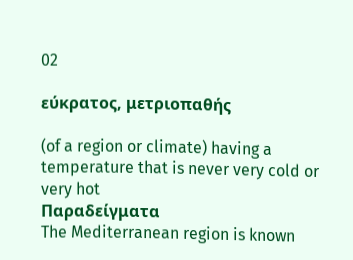02

εύκρατος, μετριοπαθής

(of a region or climate) having a temperature that is never very cold or very hot
Παραδείγματα
The Mediterranean region is known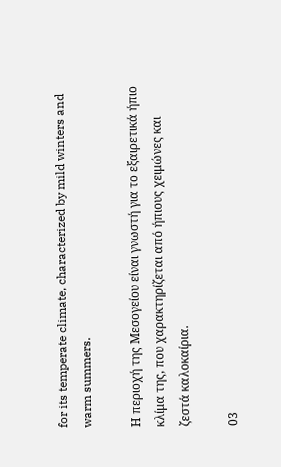for its temperate climate, characterized by mild winters and warm summers.

Η περιοχή της Μεσογείου είναι γνωστή για το εξαιρετικά ήπιο κλίμα της, που χαρακτηρίζεται από ήπιους χειμώνες και ζεστά καλοκαίρια.

03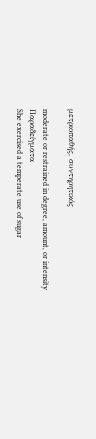μετριοπαθής, συντηρητικός

moderate or restrained in degree, amount, or intensity
Παραδείγματα
She exercised a temperate use of sugar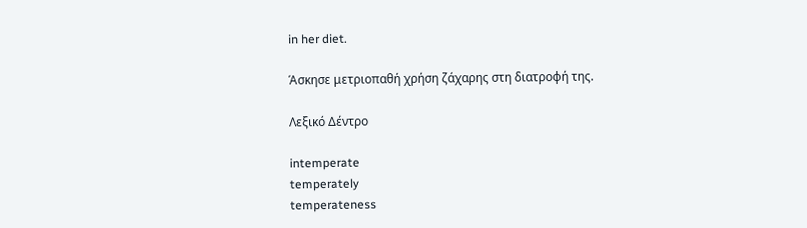in her diet.

Άσκησε μετριοπαθή χρήση ζάχαρης στη διατροφή της.

Λεξικό Δέντρο

intemperate
temperately
temperateness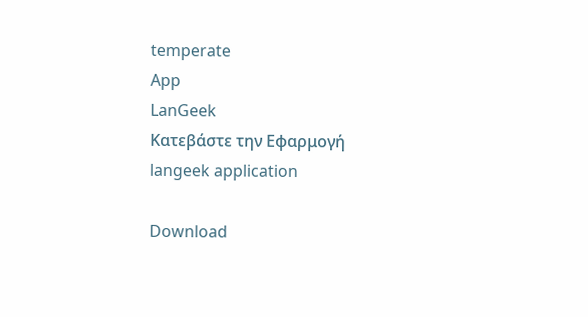temperate
App
LanGeek
Κατεβάστε την Εφαρμογή
langeek application

Download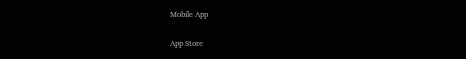Mobile App

App Store